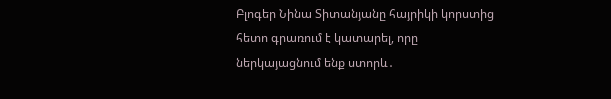Բլոգեր Նինա Տիտանյանը հայրիկի կորստից հետո գրառում է կատարել, որը ներկայացնում ենք ստորև․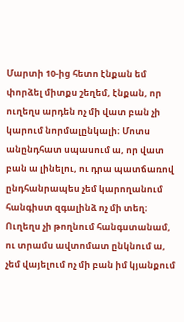Մարտի 10-ից հետո էնքան եմ փորձել միտքս շեղեմ, էնքան, որ ուղեղս արդեն ոչ մի վատ բան չի կարում նորմալընկալի։ Մոտս անընդհատ սպասում ա, որ վատ բան ա լինելու, ու դրա պատճառով ընդհանրապես չեմ կարողանում հանգիստ զգալինձ ոչ մի տեղ։
Ուղեղս չի թողնում հանգստանամ, ու տրամս ավտոմատ ընկնում ա, չեմ վայելում ոչ մի բան իմ կյանքում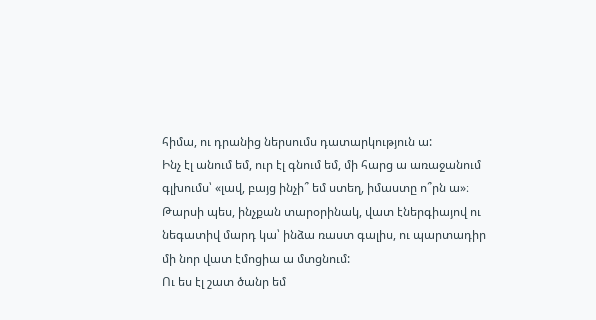հիմա, ու դրանից ներսումս դատարկություն ա:
Ինչ էլ անում եմ, ուր էլ գնում եմ, մի հարց ա առաջանում գլխումս՝ «լավ, բայց ինչի՞ եմ ստեղ, իմաստը ո՞րն ա»։
Թարսի պես, ինչքան տարօրինակ, վատ էներգիայով ու նեգատիվ մարդ կա՝ ինձա ռաստ գալիս, ու պարտադիր մի նոր վատ էմոցիա ա մտցնում:
Ու ես էլ շատ ծանր եմ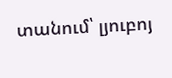տանում՝ լյուբոյ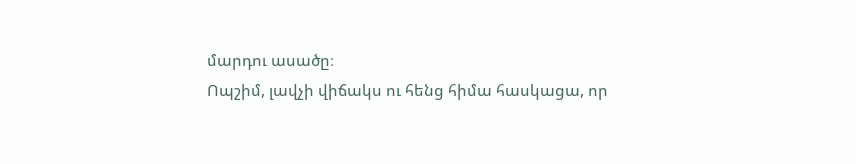մարդու ասածը։
Ոպշիմ, լավչի վիճակս ու հենց հիմա հասկացա, որ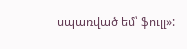սպառված եմ՝ ֆուլլ»: